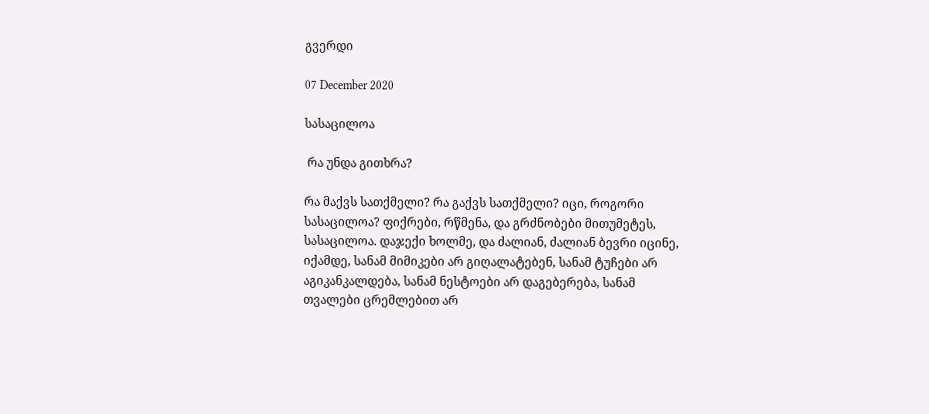გვერდი

07 December 2020

სასაცილოა

 რა უნდა გითხრა?

რა მაქვს სათქმელი? რა გაქვს სათქმელი? იცი, როგორი სასაცილოა? ფიქრები, რწმენა, და გრძნობები მითუმეტეს, სასაცილოა. დაჯექი ხოლმე, და ძალიან, ძალიან ბევრი იცინე, იქამდე, სანამ მიმიკები არ გიღალატებენ, სანამ ტუჩები არ აგიკანკალდება, სანამ ნესტოები არ დაგებერება, სანამ თვალები ცრემლებით არ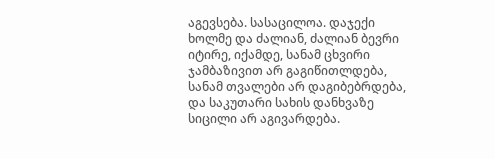აგევსება. სასაცილოა. დაჯექი ხოლმე და ძალიან, ძალიან ბევრი იტირე, იქამდე, სანამ ცხვირი ჯამბაზივით არ გაგიწითლდება, სანამ თვალები არ დაგიბებრდება, და საკუთარი სახის დანხვაზე სიცილი არ აგივარდება.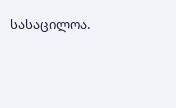სასაცილოა.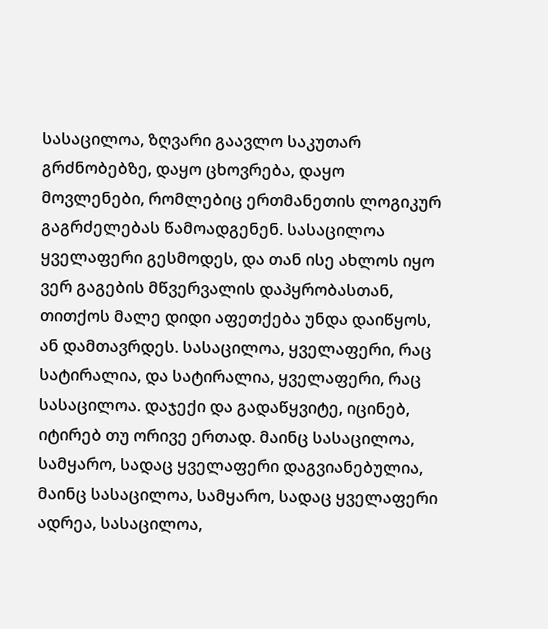სასაცილოა, ზღვარი გაავლო საკუთარ გრძნობებზე, დაყო ცხოვრება, დაყო მოვლენები, რომლებიც ერთმანეთის ლოგიკურ გაგრძელებას წამოადგენენ. სასაცილოა ყველაფერი გესმოდეს, და თან ისე ახლოს იყო ვერ გაგების მწვერვალის დაპყრობასთან, თითქოს მალე დიდი აფეთქება უნდა დაიწყოს, ან დამთავრდეს. სასაცილოა, ყველაფერი, რაც სატირალია, და სატირალია, ყველაფერი, რაც სასაცილოა. დაჯექი და გადაწყვიტე, იცინებ, იტირებ თუ ორივე ერთად. მაინც სასაცილოა, სამყარო, სადაც ყველაფერი დაგვიანებულია, მაინც სასაცილოა, სამყარო, სადაც ყველაფერი ადრეა, სასაცილოა,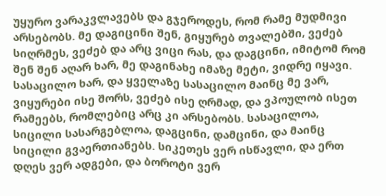უყურო ვარაკვლავებს და გჯეროდეს, რომ რამე მუდმივი არსებობს. მე დაგიცინი შენ, გიყურებ თვალებში, ვეძებ სიღრმეს, ვეძებ და არც ვიცი რას, და დაგცინი, იმიტომ რომ შენ შენ აღარ ხარ, მე დაგინახე იმაზე მეტი, ვიდრე იყავი. სასაცილო ხარ, და ყველაზე სასაცილო მაინც მე ვარ, ვიყურები ისე შორს, ვეძებ ისე ღრმად, და ვპოულობ ისეთ რამეებს, რომლებიც არც კი არსებობს. სასაცილოა, სიცილი სასარგებლოა, დაგცინი, დამცინი, და მაინც სიცილი გვაერთიანებს. სიკეთეს ვერ ისწავლი, და ერთ დღეს ვერ ადგები, და ბოროტი ვერ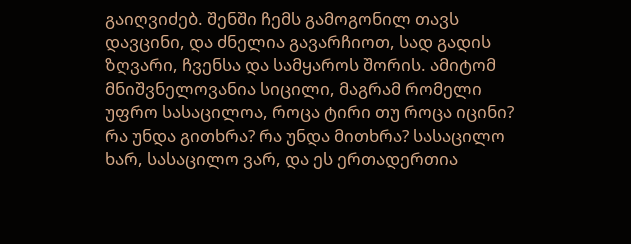გაიღვიძებ. შენში ჩემს გამოგონილ თავს დავცინი, და ძნელია გავარჩიოთ, სად გადის ზღვარი, ჩვენსა და სამყაროს შორის. ამიტომ მნიშვნელოვანია სიცილი, მაგრამ რომელი უფრო სასაცილოა, როცა ტირი თუ როცა იცინი? რა უნდა გითხრა? რა უნდა მითხრა? სასაცილო ხარ, სასაცილო ვარ, და ეს ერთადერთია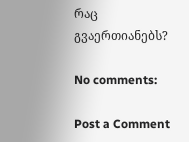რაც გვაერთიანებს?

No comments:

Post a Comment